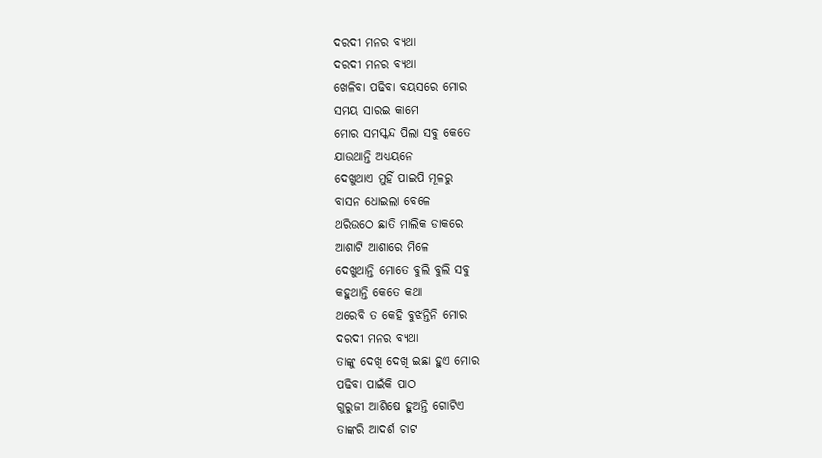ଦରଦୀ ମନର ବ୍ୟଥା
ଦରଦୀ ମନର ବ୍ୟଥା
ଖେଳିବା ପଢିବା ବୟସରେ ମୋର
ସମୟ ସାରଇ କାମେ
ମୋର ସମସ୍କନ୍ଦ ପିଲା ସବୁ କେତେ
ଯାଉଥାନ୍ତି ଅଧ୍ୟୟନେ
ଦେଖୁଥାଏ ମୁହିଁ ପାଇପି ମୂଳରୁ
ବାସନ ଧୋଇଲା ବେଳେ
ଥରିଉଠେ ଛାତି ମାଲିକ ଡାକରେ
ଆଶାଟି ଆଶାରେ ମିଳେ
ଦେଖୁଥାନ୍ତି ମୋତେ ବୁଲି ବୁଲି ସବୁ
କହୁଥାନ୍ତି କେତେ କଥା
ଥରେବି ତ କେହି ବୁଝନ୍ତିନି ମୋର
ଦରଦୀ ମନର ବ୍ଯଥା
ତାଙ୍କୁ ଦେଖି ଦେଖି ଇଛା ହୁଏ ମୋର
ପଢିବା ପାଇଁକି ପାଠ
ଗୁରୁଜୀ ଆଶିଷେ ହୁଅନ୍ତି ଗୋଟିଏ
ତାଙ୍କରି ଆଦର୍ଶ ଚାଟ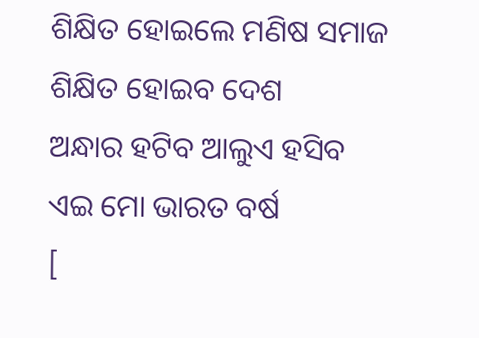ଶିକ୍ଷିତ ହୋଇଲେ ମଣିଷ ସମାଜ
ଶିକ୍ଷିତ ହୋଇବ ଦେଶ
ଅନ୍ଧାର ହଟିବ ଆଲୁଏ ହସିବ
ଏଇ ମୋ ଭାରତ ବର୍ଷ
[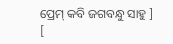ପ୍ରେମ୍ କବି ଜଗବନ୍ଧୁ ସାହୁ ]
[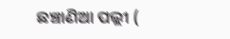ଛଞ୍ଚାଣିଆ ପଲ୍ଲୀ (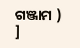ଗଞ୍ଜାମ ) ]